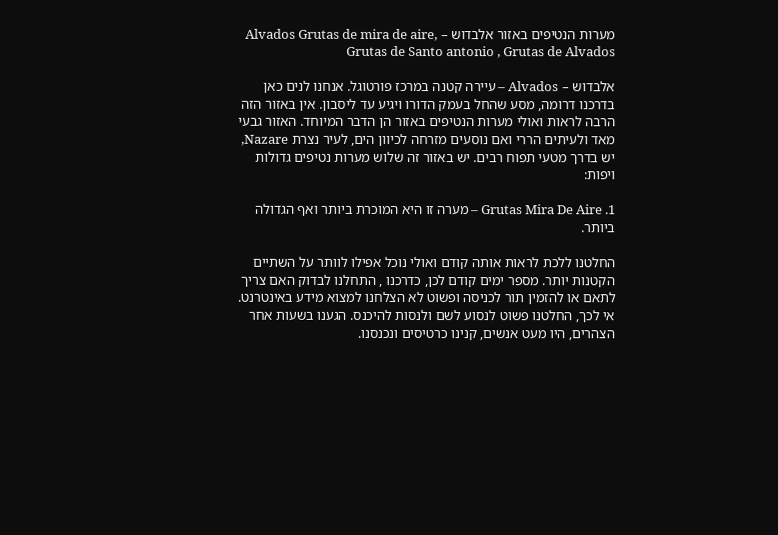מערות הנטיפים באזור אלבדוש – Alvados Grutas de mira de aire, Grutas de Santo antonio , Grutas de Alvados

אלבדוש – Alvados – עיירה קטנה במרכז פורטוגל. אנחנו לנים כאן בדרכנו דרומה, מסע שהחל בעמק הדורו ויגיע עד ליסבון. אין באזור הזה הרבה לראות ואולי מערות הנטיפים באזור הן הדבר המיוחד. האזור גבעי מאד ולעיתים הררי ואם נוסעים מזרחה לכיוון הים, לעיר נצרת Nazare, יש בדרך מטעי תפוח רבים. יש באזור זה שלוש מערות נטיפים גדולות ויפות:

1. Grutas Mira De Aire – מערה זו היא המוכרת ביותר ואף הגדולה ביותר.

החלטנו ללכת לראות אותה קודם ואולי נוכל אפילו לוותר על השתיים הקטנות יותר. מספר ימים קודם לכן, כדרכנו , התחלנו לבדוק האם צריך לתאם או להזמין תור לכניסה ופשוט לא הצלחנו למצוא מידע באינטרנט. אי לכך, החלטנו פשוט לנסוע לשם ולנסות להיכנס. הגענו בשעות אחר הצהרים, היו מעט אנשים, קנינו כרטיסים ונכנסנו.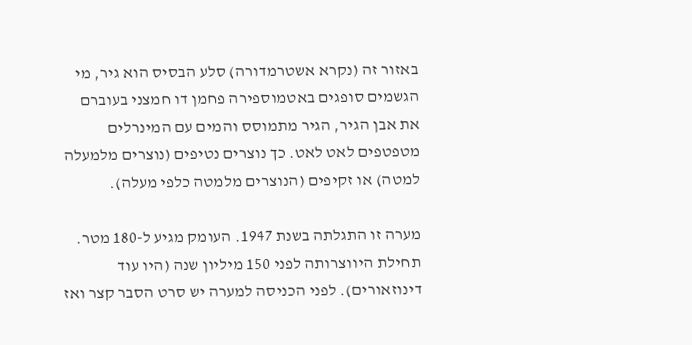באזור זה (נקרא אשטרמדורה) סלע הבסיס הוא גיר, מי הגשמים סופגים באטמוספירה פחמן דו חמצני בעוברם את אבן הגיר, הגיר מתמוסס והמים עם המינרלים מטפטפים לאט לאט. כך נוצרים נטיפים (נוצרים מלמעלה למטה) או זקיפים (הנוצרים מלמטה כלפי מעלה).

מערה זו התגלתה בשנת 1947. העומק מגיע ל-180 מטר. תחילת היווצרותה לפני 150 מיליון שנה (היו עוד דינוזאורים). לפני הכניסה למערה יש סרט הסבר קצר ואז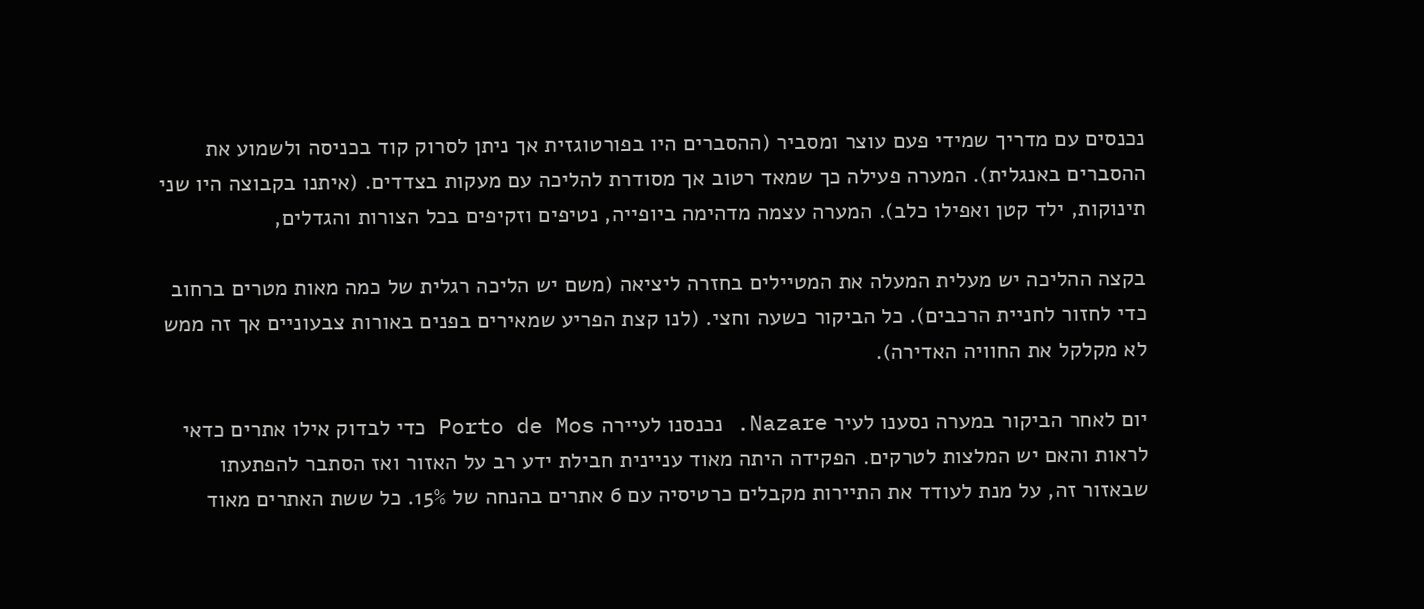נכנסים עם מדריך שמידי פעם עוצר ומסביר (ההסברים היו בפורטוגזית אך ניתן לסרוק קוד בכניסה ולשמוע את ההסברים באנגלית). המערה פעילה כך שמאד רטוב אך מסודרת להליכה עם מעקות בצדדים. (איתנו בקבוצה היו שני תינוקות, ילד קטן ואפילו כלב). המערה עצמה מדהימה ביופייה, נטיפים וזקיפים בכל הצורות והגדלים,

בקצה ההליכה יש מעלית המעלה את המטיילים בחזרה ליציאה (משם יש הליכה רגלית של כמה מאות מטרים ברחוב כדי לחזור לחניית הרכבים). כל הביקור כשעה וחצי. (לנו קצת הפריע שמאירים בפנים באורות צבעוניים אך זה ממש לא מקלקל את החוויה האדירה).

יום לאחר הביקור במערה נסענו לעיר Nazare. נכנסנו לעיירה Porto de Mos כדי לבדוק אילו אתרים כדאי לראות והאם יש המלצות לטרקים. הפקידה היתה מאוד עניינית חבילת ידע רב על האזור ואז הסתבר להפתעתו שבאזור זה, על מנת לעודד את התיירות מקבלים כרטיסיה עם 6 אתרים בהנחה של 15%. כל ששת האתרים מאוד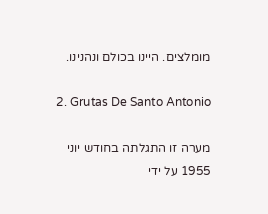מומלצים. היינו בכולם ונהנינו.

2. Grutas De Santo Antonio

מערה זו התגלתה בחודש יוני 1955 על ידי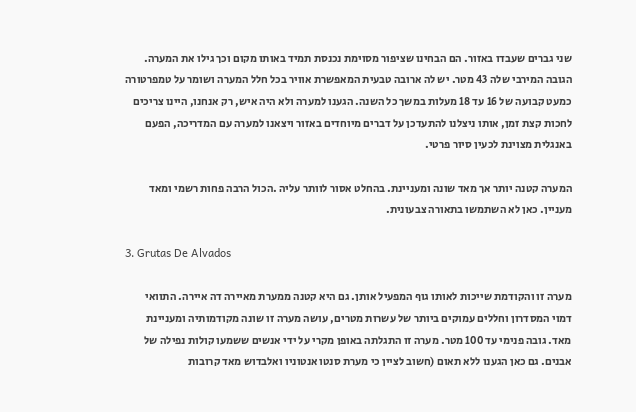שני גברים שעבדו באזור. הם הבחינו שציפור מסוימת נכנסת תמיד באותו מקום וכך גילו את המערה. הגובה המירבי שלה 43 מטר. יש לה ארובה טבעית המאפשרת אוויר בכל חלל המערה ושומר על טמפרטורה כמעט קבועה של 16 עד 18 מעלות במשך כל השנה. הגענו למערה ולא היה איש, רק אנחנו, היינו צריכים לחכות קצת זמן, אותו ניצלנו להתעדכן על דברים מיוחדים באזור ויצאנו למערה עם המדריכה, הפעם באנגלית מצוינת לכעין סיור פרטי.

המערה קטנה יותר אך מאד שונה ומעניינת. בהחלט אסור לוותר עליה .הכול הרבה פחות רשמי ומאד מעניין. כאן לא השתמשו בתאורה צבעונית.

3. Grutas De Alvados

מערה זו והקודמת שייכות לאותו גוף המפעיל אותן. גם היא קטנה ממערת מאיירה דה איירה. התוואי דמוי המסדרון וחללים עמוקים ביותר של עשרות מטרים, עושה מערה זו שונה מקודמותיה ומעניינת מאד. גובה פנימי עד 100 מטר. מערה זו התגלתה באופן מקרי על ידי אנשים ששמעו קולות נפילה של אבנים. גם כאן הגענו ללא תאום (חשוב לציין כי מערת סנטו אנטוניו ואלבדוש מאד קרובות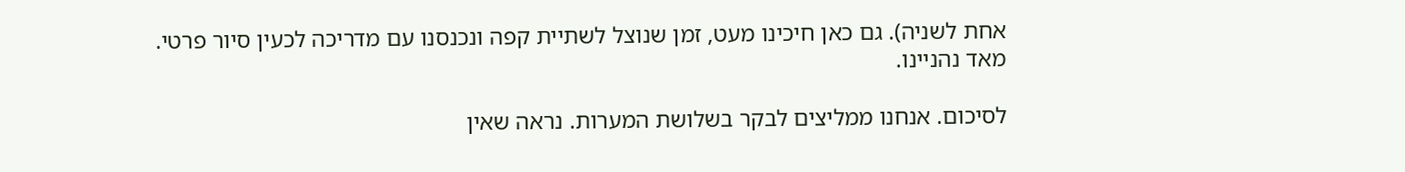אחת לשניה). גם כאן חיכינו מעט, זמן שנוצל לשתיית קפה ונכנסנו עם מדריכה לכעין סיור פרטי. מאד נהניינו.

לסיכום. אנחנו ממליצים לבקר בשלושת המערות. נראה שאין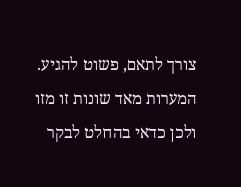צורך לתאם, פשוט להגיע. המערות מאד שונות זו מזו ולכן כדאי בהחלט לבקר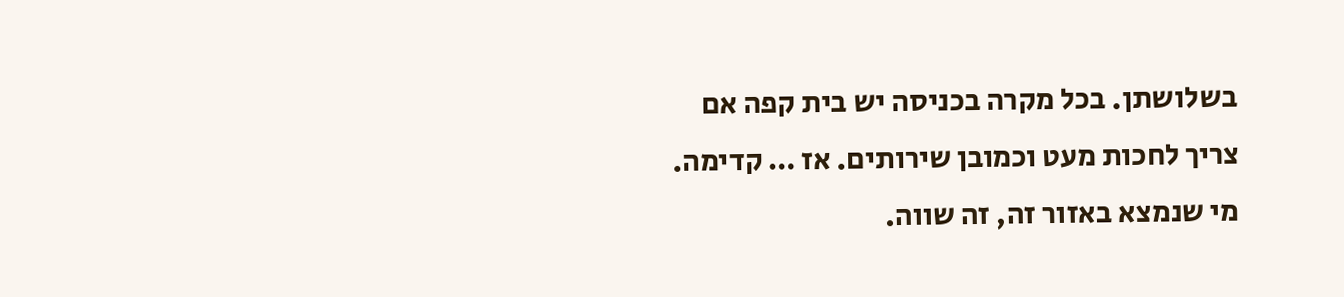בשלושתן. בכל מקרה בכניסה יש בית קפה אם צריך לחכות מעט וכמובן שירותים. אז … קדימה. מי שנמצא באזור זה, זה שווה.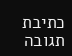כתיבת תגובה